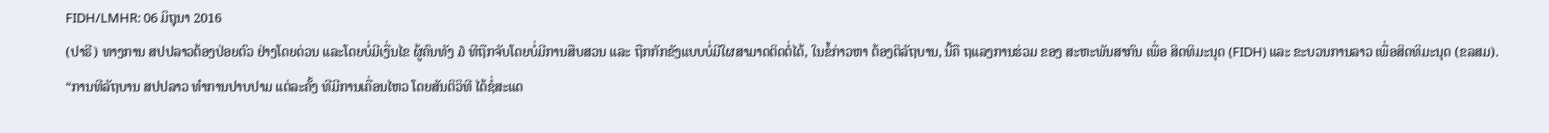FIDH/LMHR: 06 ມິຖຸນາ 2016
(ປາຣີ) ທາງການ ສປປລາວຕ້ອງປ່ອຍຕົວ ຢ່າງໂດຍດ່ວນ ແລະໂດຍບໍ່ມີເງື່ນໄຂ ຜູ້ຄົນທັງ ໓ ທີຖືກຈັບໂດຍບໍ່ມີການສືບສວນ ແລະ ຖືກກັກຂັງແບບບໍ່ມີໃຜສາມາດຕິດຕໍ່ໄດ້, ໃນຂໍ້ກ່າວຫາ ຕ້ອງຕິລັຖບານ, ນີ້ຄື ຖແລງການຮ່ວມ ຂອງ ສະຫະພັນສາກົນ ເພື່ອ ສິດທິມະນຸດ (FIDH) ແລະ ຂະບວນການລາວ ເພື່ອສິດທິມະນຸດ (ຂລສມ).
“ການທີລັຖບານ ສປປລາວ ທຳການປາບປາມ ແຕ່ລະຄັ້ງ ທີມີການເຄື່ອນໄຫວ ໂດຍສັນຕິວິທີ ໄດ້ຊໍ່ສະແດ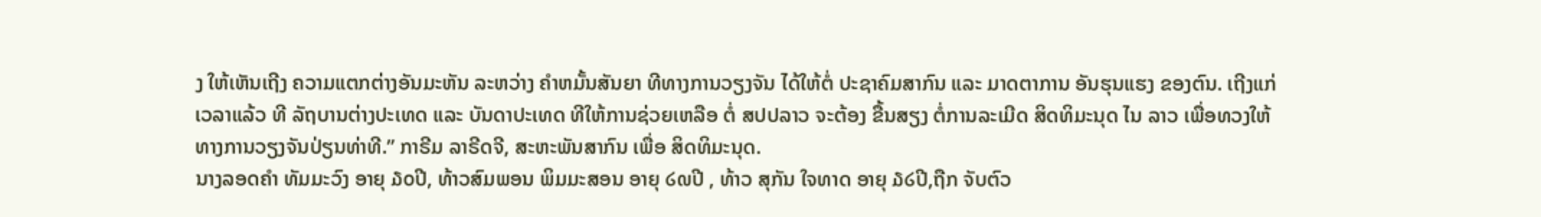ງ ໃຫ້ເຫັນເຖີງ ຄວາມແຕກຕ່າງອັນມະຫັນ ລະຫວ່າງ ຄຳຫມັ້ນສັນຍາ ທີທາງການວຽງຈັນ ໄດ້ໃຫ້ຕໍ່ ປະຊາຄົມສາກົນ ແລະ ມາດຕາການ ອັນຮຸນແຮງ ຂອງຕົນ. ເຖີງແກ່ເວລາແລ້ວ ທີ ລັຖບານຕ່າງປະເທດ ແລະ ບັນດາປະເທດ ທີໃຫ້ການຊ່ວຍເຫລືອ ຕໍ່ ສປປລາວ ຈະຕ້ອງ ຂື້ນສຽງ ຕໍ່ການລະເມີດ ສິດທິມະນຸດ ໄນ ລາວ ເພື່ອທວງໃຫ້ ທາງການວຽງຈັນປ່ຽນທ່າທີ.” ກາຣີມ ລາຣີດຈີ, ສະຫະພັນສາກົນ ເພື່ອ ສິດທິມະນຸດ.
ນາງລອດຄຳ ທັມມະວົງ ອາຍຸ ໓໐ປີ, ທ້າວສົມພອນ ພິມມະສອນ ອາຍຸ ໒໙ປີ , ທ້າວ ສຸກັນ ໃຈທາດ ອາຍຸ ໓໒ປີ,ຖືກ ຈັບຕົວ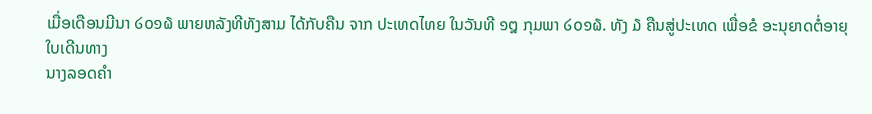ເມື່ອເດືອນມີນາ ໒໐໑໖ ພາຍຫລັງທີທັງສາມ ໄດ້ກັບຄືນ ຈາກ ປະເທດໄທຍ ໃນວັນທີ ໑໘ ກຸມພາ ໒໐໑໖. ທັງ ໓ ຄືນສູ່ປະເທດ ເພື່ອຂໍ ອະນຸຍາດຕໍ່ອາຍຸໃບເດີນທາງ
ນາງລອດຄຳ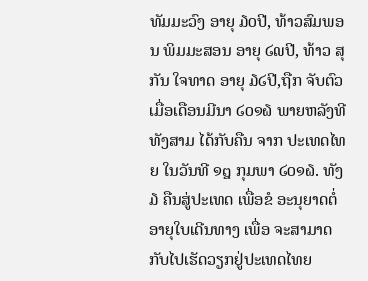ທັມມະວົງ ອາຍຸ ໓໐ປີ, ທ້າວສົມພອນ ພິມມະສອນ ອາຍຸ ໒໙ປີ, ທ້າວ ສຸກັນ ໃຈທາດ ອາຍຸ ໓໒ປີ,ຖືກ ຈັບຕົວ ເມື່ອເດືອນມີນາ ໒໐໑໖ ພາຍຫລັງທີທັງສາມ ໄດ້ກັບຄືນ ຈາກ ປະເທດໄທຍ ໃນວັນທີ ໑໘ ກຸມພາ ໒໐໑໖. ທັງ ໓ ຄືນສູ່ປະເທດ ເພື່ອຂໍ ອະນຸຍາດຕໍ່ອາຍຸໃບເດີນທາງ ເພື່ອ ຈະສາມາດ ກັບໄປເຮັດວຽກຢູ່ປະເທດໄທຍ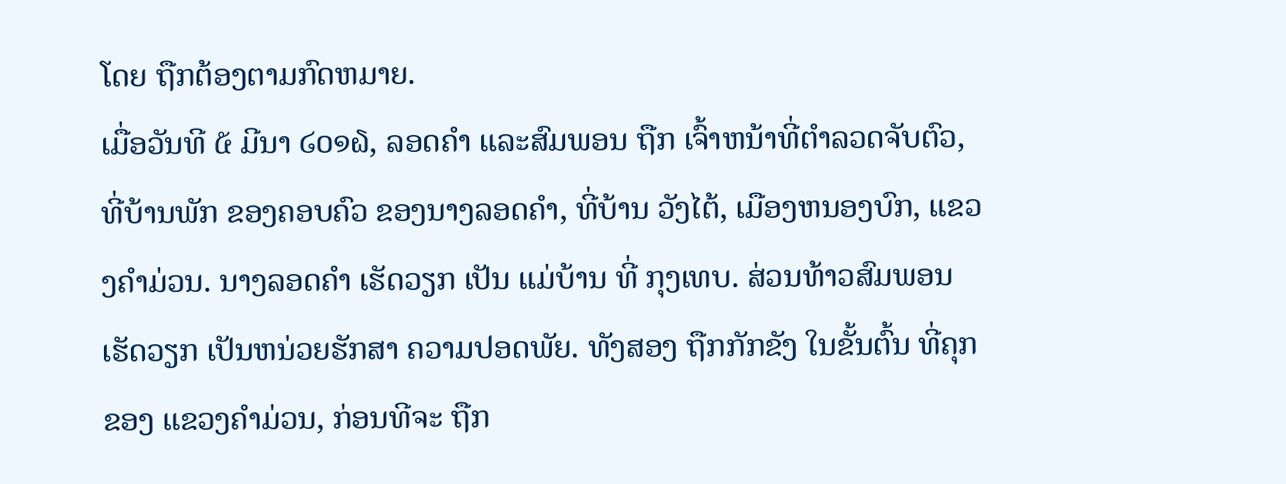ໂດຍ ຖືກຕ້ອງຕາມກົດຫມາຍ.
ເມື່ອວັນທີ ໕ ມີນາ ໒໐໑໖, ລອດຄຳ ແລະສົມພອນ ຖືກ ເຈົ້າຫນ້າທີ່ຕຳລວດຈັບຕົວ, ທີ່ບ້ານພັກ ຂອງຄອບຄົວ ຂອງນາງລອດຄຳ, ທີ່ບ້ານ ວັງໄຕ້, ເມືອງຫນອງບົກ, ແຂວງຄຳມ່ວນ. ນາງລອດຄຳ ເຮັດວຽກ ເປັນ ແມ່ບ້ານ ທີ່ ກຸງເທບ. ສ່ວນທ້າວສົມພອນ ເຮັດວຽກ ເປັນຫນ່ວຍຮັກສາ ຄວາມປອດພັຍ. ທັງສອງ ຖືກກັກຂັງ ໃນຂັ້ນຕົ້ນ ທີ່ຄຸກ ຂອງ ແຂວງຄຳມ່ວນ, ກ່ອນທີຈະ ຖືກ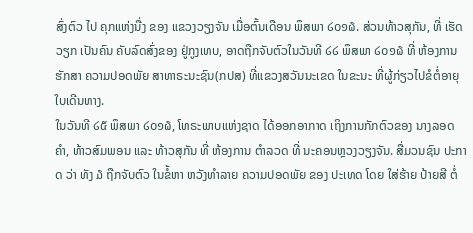ສົ່ງຕົວ ໄປ ຄຸກແຫ່ງນື່ງ ຂອງ ແຂວງວຽງຈັນ ເມື່ອຕົ້ນເດືອນ ພຶສພາ ໒໐໑໖. ສ່ວນທ້າວສຸກັນ, ທີ່ ເຮັດວຽກ ເປັນຄົນ ຄັບລົດສົ່ງຂອງ ຢູ່ກູງເທບ, ອາດຖືກຈັບຕົວໃນວັນທີ ໒໒ ພຶສພາ ໒໐໑໖ ທີ່ ຫ້ອງການ ຮັກສາ ຄວາມປອດພັຍ ສາທາຣະນະຊົນ(ກປສ) ທີ່ແຂວງສວັນນະເຂດ ໃນຂະນະ ທີ່ຜູ້ກ່ຽວໄປຂໍຕໍ່ອາຍຸໃບເດີນທາງ.
ໃນວັນທີ ໒໕ ພຶສພາ ໒໐໑໖, ໂທຣະພາບແຫ່ງຊາດ ໄດ້ອອກອາກາດ ເຖິງການກັກຕົວຂອງ ນາງລອດຄຳ, ທ້າວສົມພອນ ແລະ ທ້າວສຸກັນ ທີ່ ຫ້ອງການ ຕຳລວດ ທີ່ ນະຄອນຫຼວງວຽງຈັນ. ສື່ມວນຊົນ ປະກາດ ວ່າ ທັງ ໓ ຖືກຈັບຕົວ ໃນຂໍ້ຫາ ຫວັງທຳລາຍ ຄວາມປອດພັຍ ຂອງ ປະເທດ ໂດຍ ໃສ່ຮ້າຍ ປ້າຍສີ ຕໍ່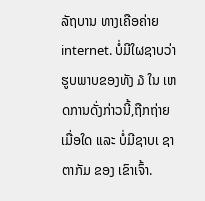ລັຖບານ ທາງເຄືອຄ່າຍ internet. ບໍ່ມີໃຜຊາບວ່າ ຮູບພາບຂອງທັງ ໓ ໃນ ເຫດການດັ່ງກ່າວນີ້,ຖືກຖ່າຍເມື່ອໃດ ແລະ ບໍ່ມີຊາບເ ຊາຕາກັມ ຂອງ ເຂົາເຈົ້າ.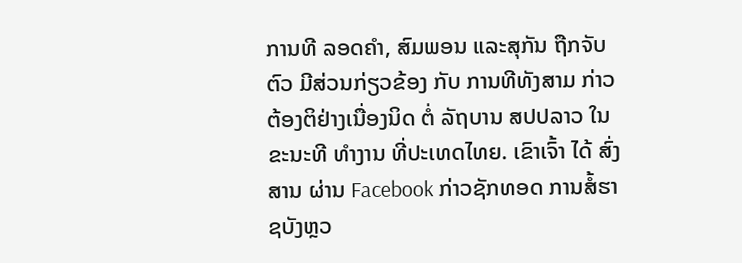ການທີ ລອດຄຳ, ສົມພອນ ແລະສຸກັນ ຖືກຈັບຕົວ ມີສ່ວນກ່ຽວຂ້ອງ ກັບ ການທີທັງສາມ ກ່າວ ຕ້ອງຕິຢ່າງເນື່ອງນິດ ຕໍ່ ລັຖບານ ສປປລາວ ໃນ ຂະນະທີ ທຳງານ ທີ່ປະເທດໄທຍ. ເຂົາເຈົ້າ ໄດ້ ສົ່ງສານ ຜ່ານ Facebook ກ່າວຊັກທອດ ການສໍ້ຮາຊບັງຫຼວ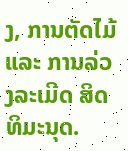ງ, ການຕັດໄມ້ ແລະ ການລ່ວງລະເມີດ ສິດທິມະນຸດ.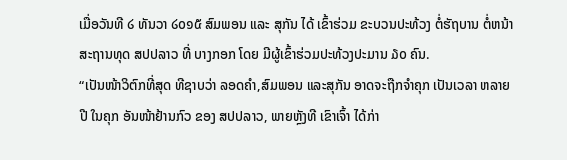ເມື່ອວັນທີ ໒ ທັນວາ ໒໐໑໕ ສົມພອນ ແລະ ສຸກັນ ໄດ້ ເຂົ້າຮ່ວມ ຂະບວນປະທ້ວງ ຕໍ່ຮັຖບານ ຕໍ່ຫນ້າສະຖານທຸດ ສປປລາວ ທີ່ ບາງກອກ ໂດຍ ມີຜູ້ເຂົ້າຮ່ວມປະທ້ວງປະມານ ໓໐ ຄົນ.
“ເປັນໜ້າວິຕົກທີ່ສຸດ ທີຊາບວ່າ ລອດຄຳ,ສົມພອນ ແລະສຸກັນ ອາດຈະຖືກຈຳຄຸກ ເປັນເວລາ ຫລາຍປີ ໃນຄຸກ ອັນໜ້າຢ້ານກົວ ຂອງ ສປປລາວ, ພາຍຫຼັງທີ ເຂົາເຈົ້າ ໄດ້ກ່າ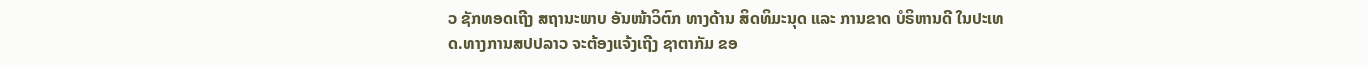ວ ຊັກທອດເຖີງ ສຖານະພາບ ອັນໜ້າວິຕົກ ທາງດ້ານ ສິດທິມະນຸດ ແລະ ການຂາດ ບໍຣິຫານດີ ໃນປະເທດ.ທາງການສປປລາວ ຈະຕ້ອງແຈ້ງເຖີງ ຊາຕາກັມ ຂອ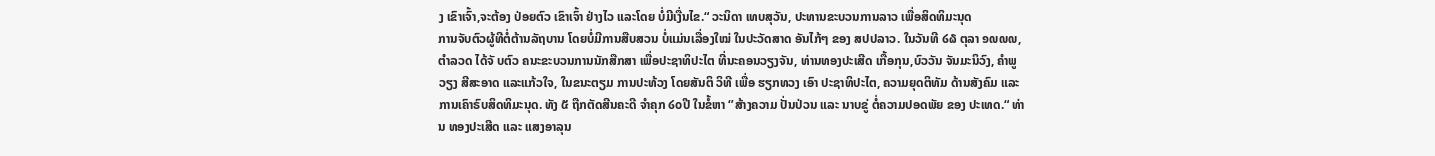ງ ເຂົາເຈົ້າ,ຈະຕ້ອງ ປ່ອຍຕົວ ເຂົາເຈົ້າ ຢ່າງໄວ ແລະໂດຍ ບໍ່ມີເງື່ນໄຂ.“ ວະນິດາ ເທບສຸວັນ, ປະທານຂະບວນການລາວ ເພື່ອສິດທິມະນຸດ
ການຈັບຕົວຜູ້ທີຕໍ່ຕ້ານລັຖບານ ໂດຍບໍ່ມີການສືບສວນ ບໍ່ແມ່ນເລື່ອງໃໝ່ ໃນປະວັດສາດ ອັນໄກ້ໆ ຂອງ ສປປລາວ. ໃນວັນທີ ໒໖ ຕຸລາ ໑໙໙໙, ຕຳລວດ ໄດ້ຈັ ບຕົວ ຄນະຂະບວນການນັກສືກສາ ເພື່ອປະຊາທິປະໄຕ ທີ່ນະຄອນວຽງຈັນ, ທ່ານທອງປະເສີດ ເກື້ອກຸນ,ບົວວັນ ຈັນມະນິວົງ, ຄຳພູວຽງ ສີສະອາດ ແລະແກ້ວໃຈ, ໃນຂນະຕຽມ ການປະທ້ວງ ໂດຍສັນຕິ ວິທີ ເພື່ອ ຮຽກທວງ ເອົາ ປະຊາທິປະໄຕ, ຄວາມຍຸດຕິທັມ ດ້ານສັງຄົມ ແລະ ການເຄົາຣົບສິດທິມະນຸດ. ທັງ ໕ ຖືກຕັດສີນຄະດີ ຈຳຄຸກ ໒໐ປີ ໃນຂໍ້ຫາ ‘’ສ້າງຄວາມ ປັ່ນປ່ວນ ແລະ ນາບຂູ່ ຕໍ່ຄວາມປອດພັຍ ຂອງ ປະເທດ.“ ທ່ານ ທອງປະເສີດ ແລະ ແສງອາລຸນ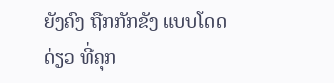ຍັງຄົງ ຖືກກັກຂັງ ແບບໂດດດ່ຽວ ທີ່ຄຸກ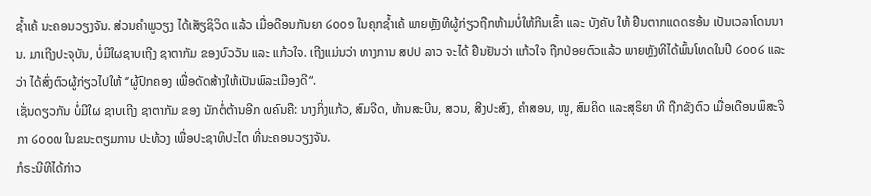ຊໍ້າເຄ້ ນະຄອນວຽງຈັນ. ສ່ວນຄຳພູວຽງ ໄດ້ເສັຽຊິວິດ ແລ້ວ ເມື່ອດືອນກັນຍາ ໒໐໐໑ ໃນຄຸກຊໍ້າເຄ້ ພາຍຫຼັງທີຜູ້ກ່ຽວຖືກຫ້າມບໍ່ໃຫ້ກີນເຂົ້າ ແລະ ບັງຄັບ ໃຫ້ ຢືນຕາກແດດຮອ້ນ ເປັນເວລາໂດນນານ. ມາເຖີງປະຈຸບັນ, ບໍ່ມີໃຜຊາບເຖີງ ຊາຕາກັມ ຂອງບົວວັນ ແລະ ແກ້ວໃຈ. ເຖີງແມ່ນວ່າ ທາງການ ສປປ ລາວ ຈະໄດ້ ຢືນຢັນວ່າ ແກ້ວໃຈ ຖືກປ່ອຍຕົວແລ້ວ ພາຍຫຼັງທີໄດ້ພົ້ນໂທດໃນປີ ໒໐໐໒ ແລະວ່າ ໄດ້ສົ່ງຕົວຜູ້ກ່ຽວໄປໃຫ້ ‘’ຜູ້ປົກຄອງ ເພື່ອດັດສ້າງໃຫ້ເປັນພົລະເມືອງດີ“.
ເຊັ່ນດຽວກັນ ບໍ່ມີໃຜ ຊາບເຖີງ ຊາຕາກັມ ຂອງ ນັກຕໍ່ຕ້ານອີກ ໙ຄົນຄື: ນາງກິ່ງແກ້ວ, ສົມຈີດ, ທ້ານສະບີນ, ສວນ, ສີງປະສົງ, ຄຳສອນ, ໜູ, ສົມຄິດ ແລະສຸຣິຍາ ທີ ຖືກຂັງຕົວ ເມື່ອເດືອນພຶສະຈິກາ ໒໐໐໙ ໃນຂນະຕຽມການ ປະທ້ວງ ເພື່ອປະຊາທິປະໄຕ ທີ່ນະຄອນວຽງຈັນ.
ກໍຣະນີທີໄດ້ກ່າວ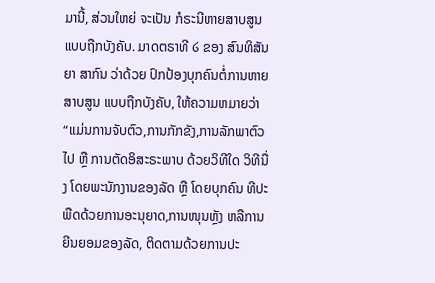ມານີ້, ສ່ວນໃຫຍ່ ຈະເປັນ ກໍຣະນີຫາຍສາບສູນ ແບບຖືກບັງຄັບ. ມາດຕຣາທີ ໒ ຂອງ ສົນທິສັນຍາ ສາກົນ ວ່າດ້ວຍ ປົກປ້ອງບຸກຄົນຕໍ່ການຫາຍສາບສູນ ແບບຖືກບັງຄັບ, ໃຫ້ຄວາມຫມາຍວ່າ “ແມ່ນການຈັບຕົວ,ການກັກຂັງ,ການລັກພາຕົວໄປ ຫຼື ການຕັດອິສະຣະພາບ ດ້ວຍວິທີໃດ ວິທີນື່ງ ໂດຍພະນັກງານຂອງລັດ ຫຼື ໂດຍບຸກຄົນ ທີປະພືດດ້ວຍການອະນຸຍາດ,ການໜຸນຫຼັງ ຫລືການຍີນຍອມຂອງລັດ, ຕິດຕາມດ້ວຍການປະ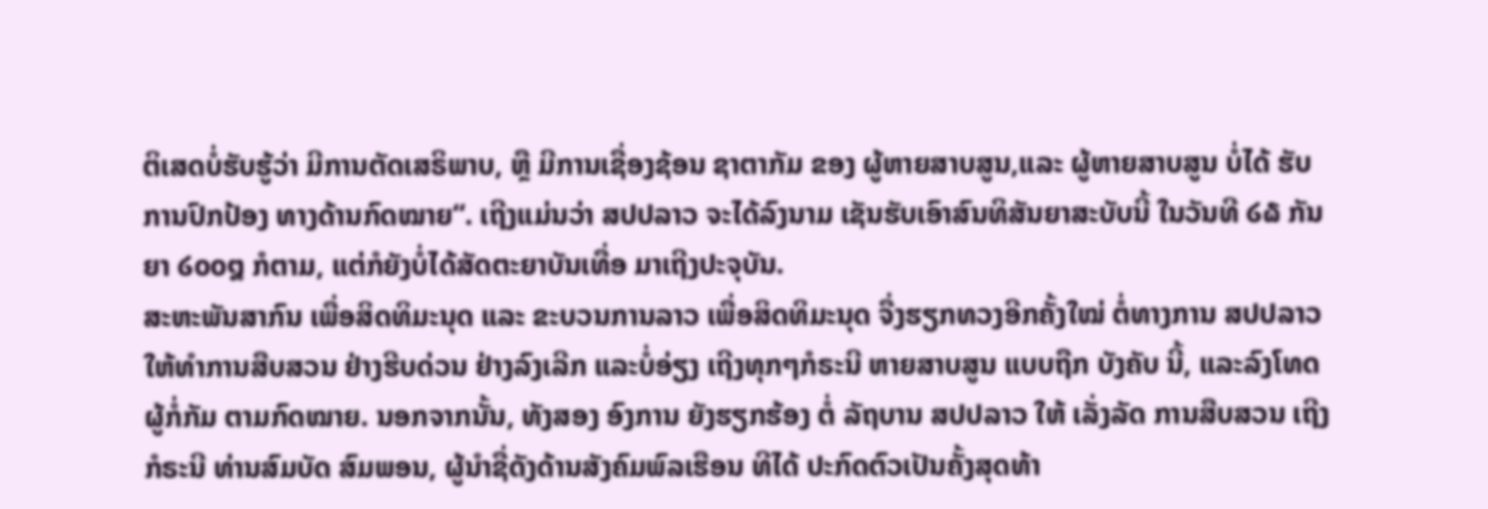ຕິເສດບໍ່ຮັບຮູ້ວ່າ ມີການຕັດເສຣິພາບ, ຫຼື ມີການເຊື່ອງຊ້ອນ ຊາຕາກັມ ຂອງ ຜູ້ຫາຍສາບສູນ,ແລະ ຜູ້ຫາຍສາບສູນ ບໍ່ໄດ້ ຮັບ ການປົກປ້ອງ ທາງດ້ານກົດໝາຍ“. ເຖີງແມ່ນວ່າ ສປປລາວ ຈະໄດ້ລົງນາມ ເຊັນຮັບເອົາສົນທິສັນຍາສະບັບນີ້ ໃນວັນທີ ໒໖ ກັນຍາ ໒໐໐໘ ກໍຕາມ, ແຕ່ກໍຍັງບໍ່ໄດ້ສັດຕະຍາບັນເທື່ອ ມາເຖີງປະຈຸບັນ.
ສະຫະພັນສາກົນ ເພື່ອສິດທິມະນຸດ ແລະ ຂະບວນການລາວ ເພື່ອສິດທິມະນຸດ ຈື່ງຮຽກທວງອີກຄັ້ງໃໝ່ ຕໍ່ທາງການ ສປປລາວ ໃຫ້ທຳການສືບສວນ ຢ່າງຮີບດ່ວນ ຢ່າງລົງເລີກ ແລະບໍ່ອ່ຽງ ເຖີງທຸກໆກໍຣະນີ ຫາຍສາບສູນ ແບບຖືກ ບັງຄັບ ນີ້, ແລະລົງໂທດຜູ້ກໍ່ກັມ ຕາມກົດໝາຍ. ນອກຈາກນັ້ນ, ທັງສອງ ອົງການ ຍັງຮຽກຮ້ອງ ຕໍ່ ລັຖບານ ສປປລາວ ໃຫ້ ເລັ່ງລັດ ການສືບສວນ ເຖີງກໍຣະນີ ທ່ານສົມບັດ ສົມພອນ, ຜູ້ນຳຊື່ດັງດ້ານສັງຄົມພົລເຮືອນ ທີໄດ້ ປະກົດຕົວເປັນຄັ້ງສຸດທ້າ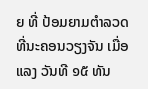ຍ ທີ່ ປ້ອມຍາມຕຳລວດ ທີ່ນະຄອນວຽງຈັນ ເມື່ອແລງ ວັນທີ ໑໕ ທັນ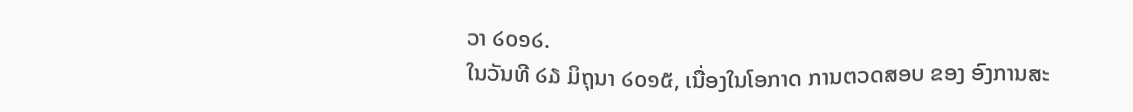ວາ ໒໐໑໒.
ໃນວັນທີ ໒໓ ມິຖຸນາ ໒໐໑໕, ເນື່ອງໃນໂອກາດ ການຕວດສອບ ຂອງ ອົງການສະ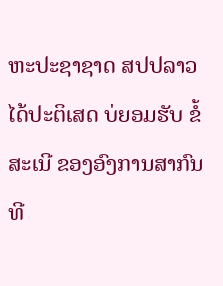ຫະປະຊາຊາດ ສປປລາວ ໄດ້ປະຕິເສດ ບ່ຍອມຮັບ ຂໍ້ສະເນີ ຂອງອົງການສາກົນ ທີ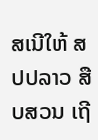ສເນີໃຫ້ ສປປລາວ ສືບສວນ ເຖີ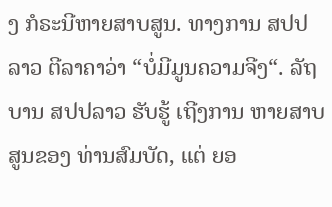ງ ກໍຣະນີຫາຍສາບສູນ. ທາງການ ສປປລາວ ຕີລາຄາວ່າ “ບໍ່ມີມູນຄວາມຈີງ“. ລັຖບານ ສປປລາວ ຮັບຮູ້ ເຖີງການ ຫາຍສາບສູນຂອງ ທ່ານສົມບັດ, ແຕ່ ຍອ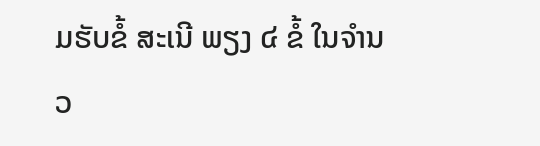ມຮັບຂໍ້ ສະເນີ ພຽງ ໔ ຂໍ້ ໃນຈຳນວ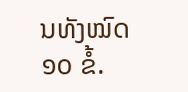ນທັງໝົດ ໑໐ ຂໍ້.